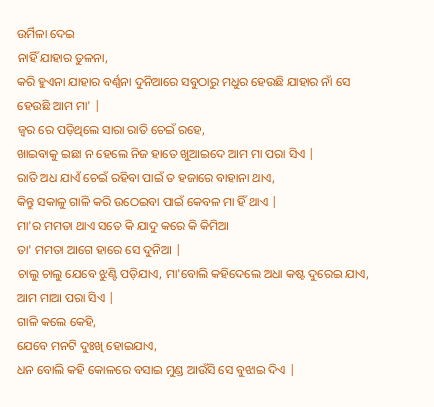ଉର୍ମିଳା ଦେଇ
ନାହିଁ ଯାହାର ତୁଳନା,
କରି ହୁଏନା ଯାହାର ବର୍ଣ୍ଣନା ଦୁନିଆରେ ସବୁଠାରୁ ମଧୁର ହେଉଛି ଯାହାର ନାଁ ସେ ହେଉଛି ଆମ ମା' |
ଜ୍ଵର ରେ ପଡ଼ିଥିଲେ ସାରା ରାତି ଚେଇଁ ରହେ,
ଖାଇବାକୁ ଇଛା ନ ହେଲେ ନିଜ ହାତେ ଖୁଆଇଦେ ଆମ ମା ପରା ସିଏ |
ରାତି ଅଧ ଯାଏଁ ଚେଇଁ ରହିବା ପାଇଁ ତ ହଜାରେ ବାହାନା ଥାଏ,
କିନ୍ତୁ ସକାଳୁ ଗାଳି କରି ଉଠେଇବା ପାଇଁ କେବଳ ମା ହିଁ ଥାଏ |
ମା'ର ମମତା ଥାଏ ସତେ କି ଯାଦୁ କରେ କି କିମିଆ
ତା' ମମତା ଆଗେ ହାରେ ସେ ଦୁନିଆ |
ଚାଲୁ ଚାଲୁ ଯେବେ ଝୁଣ୍ଟି ପଡ଼ିଯାଏ, ମା'ବୋଲି କହିଦେଲେ ଅଧା କଷ୍ଟ ଦୁରେଇ ଯାଏ, ଆମ ମାଆ ପରା ସିଏ |
ଗାଳି କଲେ କେହି,
ଯେବେ ମନଟି ଦୁଃଖି ହୋଇଯାଏ,
ଧନ ବୋଲି କହି କୋଳରେ ବସାଇ ମୁଣ୍ଡ ଆଉଁସି ସେ ବୁଝାଇ ଦିଏ |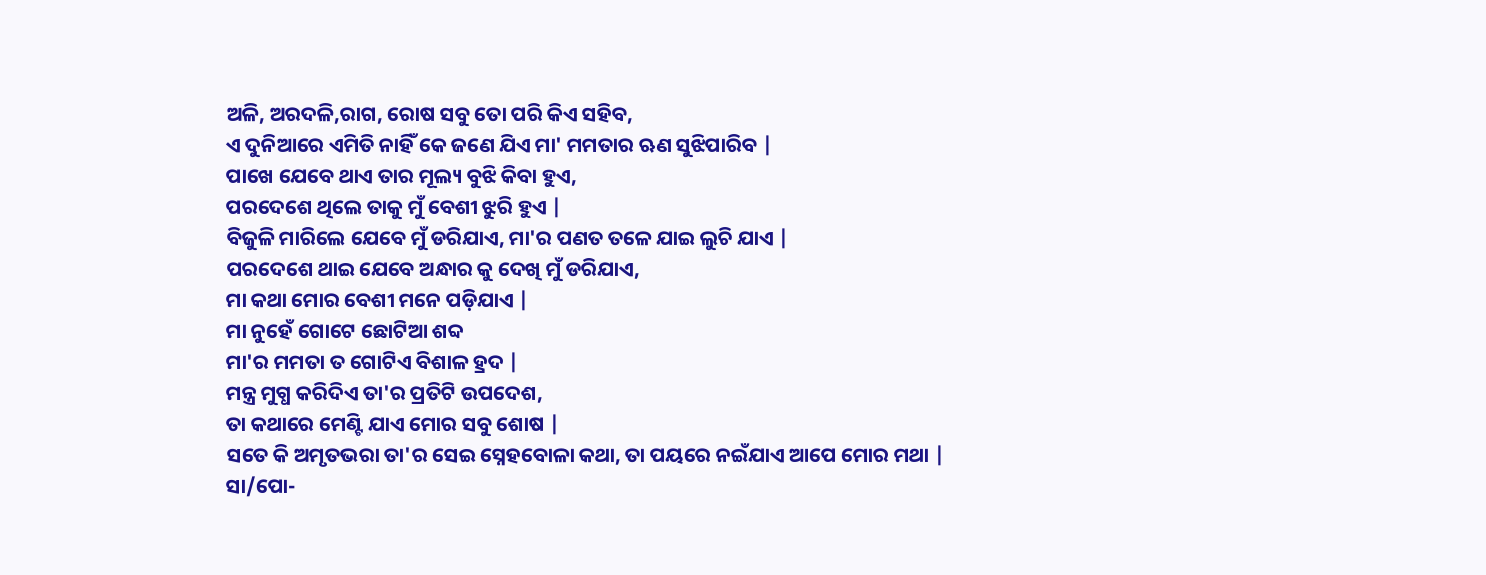ଅଳି, ଅରଦଳି,ରାଗ, ରୋଷ ସବୁ ତୋ ପରି କିଏ ସହିବ,
ଏ ଦୁନିଆରେ ଏମିତି ନାହିଁ କେ ଜଣେ ଯିଏ ମା' ମମତାର ଋଣ ସୁଝିପାରିବ |
ପାଖେ ଯେବେ ଥାଏ ତାର ମୂଲ୍ୟ ବୁଝି କିବା ହୁଏ,
ପରଦେଶେ ଥିଲେ ତାକୁ ମୁଁ ବେଶୀ ଝୁରି ହୁଏ |
ବିଜୁଳି ମାରିଲେ ଯେବେ ମୁଁ ଡରିଯାଏ, ମା'ର ପଣତ ତଳେ ଯାଇ ଲୁଚି ଯାଏ |
ପରଦେଶେ ଥାଇ ଯେବେ ଅନ୍ଧାର କୁ ଦେଖି ମୁଁ ଡରିଯାଏ,
ମା କଥା ମୋର ବେଶୀ ମନେ ପଡ଼ିଯାଏ |
ମା ନୁହେଁ ଗୋଟେ ଛୋଟିଆ ଶବ୍ଦ
ମା'ର ମମତା ତ ଗୋଟିଏ ବିଶାଳ ହ୍ରଦ |
ମନ୍ତ୍ର ମୁଗ୍ଧ କରିଦିଏ ତା'ର ପ୍ରତିଟି ଉପଦେଶ,
ତା କଥାରେ ମେଣ୍ଟି ଯାଏ ମୋର ସବୁ ଶୋଷ |
ସତେ କି ଅମୃତଭରା ତା'ର ସେଇ ସ୍ନେହବୋଳା କଥା, ତା ପୟରେ ନଇଁଯାଏ ଆପେ ମୋର ମଥା |
ସା/ପୋ-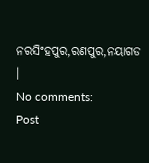ନରସିଂହପୁର,ରଣପୁର,ନୟାଗଡ ।
No comments:
Post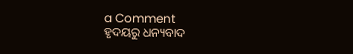a Comment
ହୃଦୟରୁ ଧନ୍ୟବାଦ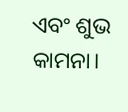ଏବଂ ଶୁଭ କାମନା।